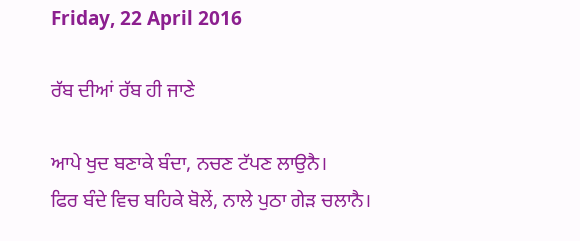Friday, 22 April 2016

ਰੱਬ ਦੀਆਂ ਰੱਬ ਹੀ ਜਾਣੇ

ਆਪੇ ਖੁਦ ਬਣਾਕੇ ਬੰਦਾ, ਨਚਣ ਟੱਪਣ ਲਾਉਨੈ।
ਫਿਰ ਬੰਦੇ ਵਿਚ ਬਹਿਕੇ ਬੋਲੇਂ, ਨਾਲੇ ਪੁਠਾ ਗੇੜ ਚਲਾਨੈ।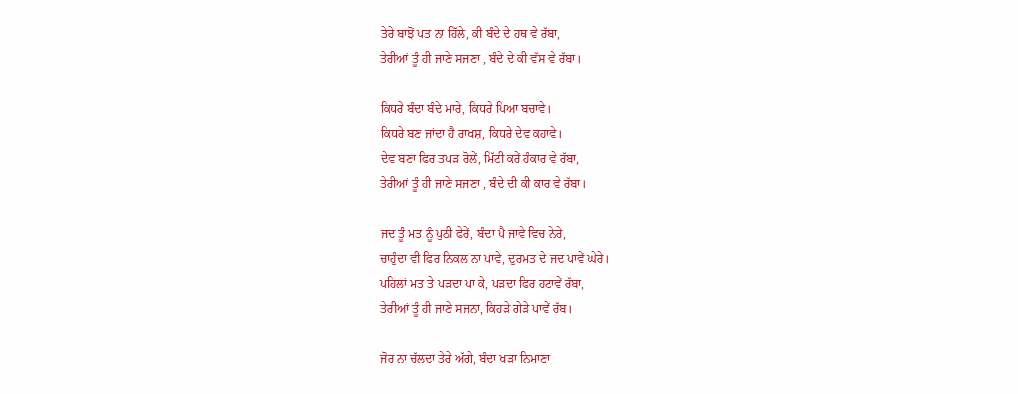ਤੇਰੇ ਬਾਝੋਂ ਪਤ ਨਾ ਹਿੱਲੇ, ਕੀ ਬੰਦੇ ਦੇ ਹਥ ਵੇ ਰੱਬਾ,
ਤੇਰੀਆਂ ਤੂੰ ਹੀ ਜਾਣੇ ਸਜਣਾ , ਬੰਦੇ ਦੇ ਕੀ ਵੱਸ ਵੇ ਰੱਬਾ।

ਕਿਧਰੇ ਬੰਦਾ ਬੰਦੇ ਮਾਰੇ, ਕਿਧਰੇ ਪਿਆ ਬਚਾਵੇ।
ਕਿਧਰੇ ਬਣ ਜਾਂਦਾ ਹੈ ਰਾਖਸ਼, ਕਿਧਰੇ ਦੇਵ ਕਹਾਵੇ।
ਦੇਵ ਬਣਾ ਫਿਰ ਤਪੜ ਰੋਲੇਂ, ਮਿੱਟੀ ਕਰੇਂ ਹੰਕਾਰ ਵੇ ਰੱਬਾ,
ਤੇਰੀਆਂ ਤੂੰ ਹੀ ਜਾਣੇ ਸਜਣਾ , ਬੰਦੇ ਦੀ ਕੀ ਕਾਰ ਵੇ ਰੱਬਾ।

ਜਦ ਤੂੰ ਮਤ ਨੂੰ ਪੁਠੀ ਫੇਰੇਂ, ਬੰਦਾ ਪੈ ਜਾਵੇ ਵਿਚ ਨੇਰੇ,
ਚਾਹੁੰਦਾ ਵੀ ਫਿਰ ਨਿਕਲ ਨਾ ਪਾਵੇ, ਦੁਰਮਤ ਦੇ ਜਦ ਪਾਵੇਂ ਘੇਰੇ।
ਪਹਿਲਾਂ ਮਤ ਤੇ ਪੜਦਾ ਪਾ ਕੇ, ਪੜਦਾ ਫਿਰ ਹਟਾਵੇਂ ਰੱਬਾ,
ਤੇਰੀਆਂ ਤੂੰ ਹੀ ਜਾਣੇ ਸਜਨਾ, ਕਿਹੜੇ ਗੇੜੇ ਪਾਵੇਂ ਰੱਬ।

ਜੋਰ ਨਾ ਚੱਲਦਾ ਤੇਰੇ ਅੱਗੇ, ਬੰਦਾ ਖੜਾ ਨਿਮਾਣਾ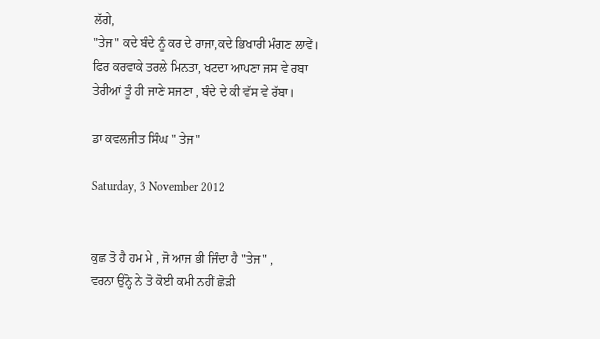ਲੱਗੇ,
"ਤੇਜ" ਕਦੇ ਬੰਦੇ ਨੂੰ ਕਰ ਦੇ ਰਾਜਾ,ਕਦੇ ਭਿਖਾਰੀ ਮੰਗਣ ਲਾਵੇਂ।
ਫਿਰ ਕਰਵਾਕੇ ਤਰਲੇ ਮਿਨਤਾ, ਖਟਦਾ ਆਪਣਾ ਜਸ ਵੇ ਰਬਾ
ਤੇਰੀਆਂ ਤੂੰ ਹੀ ਜਾਣੇ ਸਜਣਾ , ਬੰਦੇ ਦੇ ਕੀ ਵੱਸ ਵੇ ਰੱਬਾ।

ਡਾ ਕਵਲਜੀਤ ਸਿੰਘ " ਤੇਜ"

Saturday, 3 November 2012


ਕੁਛ ਤੋ ਹੈ ਹਮ ਮੇ , ਜੋ ਆਜ ਭੀ ਜਿੰਦਾ ਹੈ "ਤੇਜ" ,
ਵਰਨਾ ਉਨ੍ਹੋ ਨੇ ਤੋ ਕੋਈ ਕਮੀ ਨਹੀਂ ਛੋੜੀ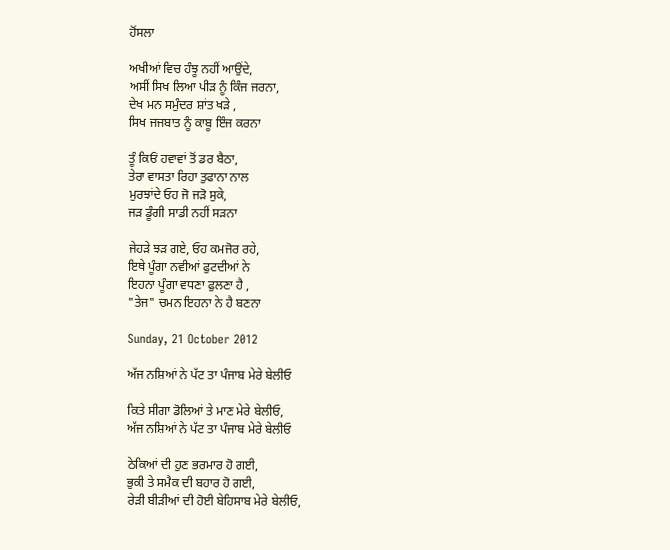ਹੋਂਸਲਾ

ਅਖੀਆਂ ਵਿਚ ਹੰਝੂ ਨਹੀਂ ਆਉਂਦੇ,
ਅਸੀਂ ਸਿਖ ਲਿਆ ਪੀੜ ਨੂੰ ਕਿੰਜ ਜਰਨਾ,
ਦੇਖ ਮਨ ਸਮੁੰਦਰ ਸ਼ਾਂਤ ਖੜੇ ,
ਸਿਖ ਜਜਬਾਤ ਨੂੰ ਕਾਬੂ ਇੰਜ ਕਰਨਾ

ਤੂੰ ਕਿਓਂ ਹਵਾਵਾਂ ਤੋਂ ਡਰ ਬੈਠਾ,
ਤੇਰਾ ਵਾਸਤਾ ਰਿਹਾ ਤੁਫਾਨਾ ਨਾਲ
ਮੁਰਝਾਂਦੇ ਓਹ ਜੋ ਜੜੋ ਸੁਕੇ,
ਜੜ ਡੂੰਗੀ ਸਾਡੀ ਨਹੀਂ ਸੜਨਾ

ਜੇਹੜੇ ਝੜ ਗਏ, ਓਹ ਕਮਜੋਰ ਰਹੇ,
ਇਥੇ ਪੂੰਗਾ ਨਵੀਆਂ ਫੁਟਦੀਆਂ ਨੇ
ਇਹਨਾ ਪੂੰਗਾ ਵਧਣਾ ਫੁਲਣਾ ਹੈ ,
"ਤੇਜ" ਚਮਨ ਇਹਨਾ ਨੇ ਹੈ ਬਣਨਾ

Sunday, 21 October 2012

ਅੱਜ ਨਸ਼ਿਆਂ ਨੇ ਪੱਟ ਤਾ ਪੰਜਾਬ ਮੇਰੇ ਬੇਲੀਓ

ਕਿਤੇ ਸੀਗਾ ਡੋਲਿਆਂ ਤੇ ਮਾਣ ਮੇਰੇ ਬੇਲੀਓ,
ਅੱਜ ਨਸ਼ਿਆਂ ਨੇ ਪੱਟ ਤਾ ਪੰਜਾਬ ਮੇਰੇ ਬੇਲੀਓ

ਠੇਕਿਆਂ ਦੀ ਹੁਣ ਭਰਮਾਰ ਹੋ ਗਈ,
ਭੁਕੀ ਤੇ ਸਮੈਕ ਦੀ ਬਹਾਰ ਹੋ ਗਈ,
ਰੇੜੀ ਬੀੜੀਆਂ ਦੀ ਹੋਈ ਬੇਹਿਸਾਬ ਮੇਰੇ ਬੇਲੀਓ,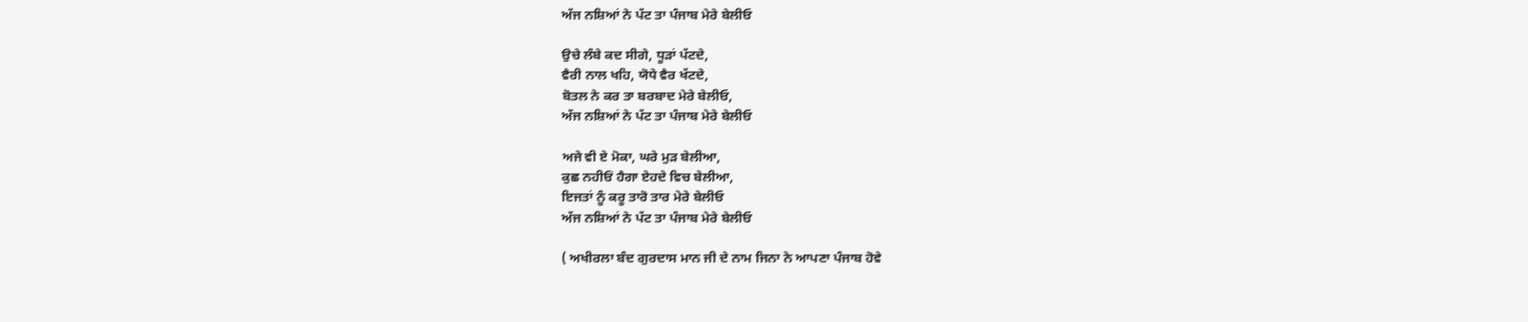ਅੱਜ ਨਸ਼ਿਆਂ ਨੇ ਪੱਟ ਤਾ ਪੰਜਾਬ ਮੇਰੇ ਬੇਲੀਓ

ਉਚੇ ਲੰਬੇ ਕਦ ਸੀਗੇ, ਧੂੜਾਂ ਪੱਟਦੇ,
ਵੈਰੀ ਨਾਲ ਖਹਿ, ਯੋਧੇ ਵੈਰ ਖੱਟਦੇ,
ਬੋਤਲ ਨੇ ਕਰ ਤਾ ਬਰਬਾਦ ਮੇਰੇ ਬੇਲੀਓ,
ਅੱਜ ਨਸ਼ਿਆਂ ਨੇ ਪੱਟ ਤਾ ਪੰਜਾਬ ਮੇਰੇ ਬੇਲੀਓ

ਅਜੇ ਵੀ ਏ ਮੋਕਾ, ਘਰੇ ਮੁੜ ਬੇਲੀਆ,
ਕੁਛ ਨਹੀਓਂ ਹੈਗਾ ਏਹਦੇ ਵਿਚ ਬੇਲੀਆ,
ਇਜਤਾਂ ਨੂੰ ਕਰੂ ਤਾਰੋ ਤਾਰ ਮੇਰੇ ਬੇਲੀਓ
ਅੱਜ ਨਸ਼ਿਆਂ ਨੇ ਪੱਟ ਤਾ ਪੰਜਾਬ ਮੇਰੇ ਬੇਲੀਓ

( ਅਖੀਰਲਾ ਬੰਦ ਗੁਰਦਾਸ ਮਾਨ ਜੀ ਦੇ ਨਾਮ ਜਿਨਾ ਨੇ ਆਪਣਾ ਪੰਜਾਬ ਹੋਵੇ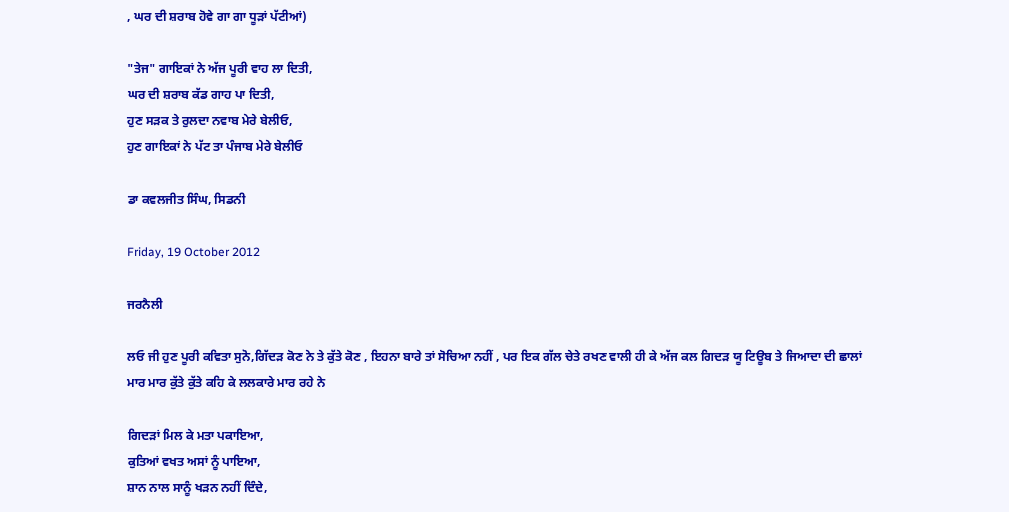, ਘਰ ਦੀ ਸ਼ਰਾਬ ਹੋਵੇ ਗਾ ਗਾ ਧੂੜਾਂ ਪੱਟੀਆਂ)

"ਤੇਜ" ਗਾਇਕਾਂ ਨੇ ਅੱਜ ਪੂਰੀ ਵਾਹ ਲਾ ਦਿਤੀ,
ਘਰ ਦੀ ਸ਼ਰਾਬ ਕੱਡ ਗਾਹ ਪਾ ਦਿਤੀ,
ਹੁਣ ਸੜਕ ਤੇ ਰੁਲਦਾ ਨਵਾਬ ਮੇਰੇ ਬੇਲੀਓ,
ਹੁਣ ਗਾਇਕਾਂ ਨੇ ਪੱਟ ਤਾ ਪੰਜਾਬ ਮੇਰੇ ਬੇਲੀਓ

ਡਾ ਕਵਲਜੀਤ ਸਿੰਘ, ਸਿਡਨੀ

Friday, 19 October 2012

ਜਰਨੈਲੀ

ਲਓ ਜੀ ਹੁਣ ਪੂਰੀ ਕਵਿਤਾ ਸੁਨੋ,ਗਿੱਦੜ ਕੋਣ ਨੇ ਤੇ ਕੁੱਤੇ ਕੋਣ , ਇਹਨਾ ਬਾਰੇ ਤਾਂ ਸੋਚਿਆ ਨਹੀਂ , ਪਰ ਇਕ ਗੱਲ ਚੇਤੇ ਰਖਣ ਵਾਲੀ ਹੀ ਕੇ ਅੱਜ ਕਲ ਗਿਦੜ ਯੂ ਟਿਊਬ ਤੇ ਜਿਆਦਾ ਦੀ ਛਾਲਾਂ ਮਾਰ ਮਾਰ ਕੁੱਤੇ ਕੁੱਤੇ ਕਹਿ ਕੇ ਲਲਕਾਰੇ ਮਾਰ ਰਹੇ ਨੇ

ਗਿਦੜਾਂ ਮਿਲ ਕੇ ਮਤਾ ਪਕਾਇਆ,
ਕੁਤਿਆਂ ਵਖਤ ਅਸਾਂ ਨੂੰ ਪਾਇਆ,
ਸ਼ਾਨ ਨਾਲ ਸਾਨੂੰ ਖੜਨ ਨਹੀਂ ਦਿੰਦੇ,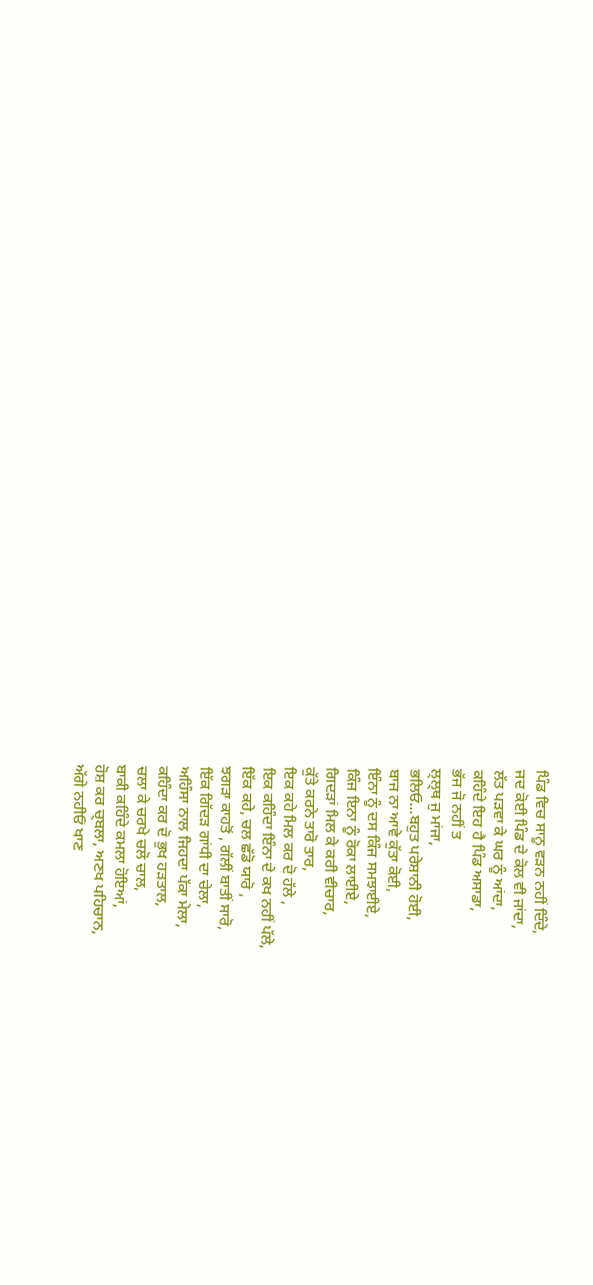ਪਿੰਡ ਵਿਚ ਸਾਨੂ ਵੜਨ ਨਹੀਂ ਦਿੰਦੇ,
ਜਦ ਕੋਈ ਪਿੰਡ ਦੇ ਕੋਲ ਵੀ ਜਾਂਦਾ,
ਲੱਤ ਪੜਵਾ ਕੇ ਘਰ ਨੂੰ ਆਂਦਾ,
ਕਹਿੰਦੇ ਇਹ ਹੈ ਪਿੰਡ ਅਸਾਡਾ,
ਭੱਜ ਜੋ ਨਹੀਂ ਤ
ਲ੍ਲ੍ਥ ਜੁ ਮਾਂਜਾ,
ਭਲਿਓ...ਬਹੁਤ ਪਰੇਸ਼ਾਨੀ ਹੋਈ,
ਬਾਜ ਨਾ ਆਵੇ ਕੁੱਤਾ ਕੋਈ,
ਇੰਨਾ ਨੂੰ ਦਸ ਕਿੰਜ ਸਮਝਾਈਏ,
ਕਿੰਜ ਇਨਾ ਨੂੰ ਰੋਕਾ ਲਾਈਏ,
ਗਿਦੜਾਂ ਮਿਲ ਕੇ ਕਰੀ ਵੀਚਾਰ,
ਕੁੱਤੇ ਕਰਨੇ ਤਾਰੋ ਤਾਰ,
ਇਕ ਕਹੇ ਮਿਲ ਕਰ ਦੋ ਹੱਲੇ ,
ਇਕ ਕਹਿੰਦਾ ਇੰਨਾ ਦੇ ਕਖ ਨਹੀਂ ਪੱਲੇ,
ਇੱਕ ਕਹੇ, ਚਲ ਛੱਡੋ ਯਾਰੋ ,
ਝਗੜਾ ਕਾਹਤੋਂ , ਗੱਲੀਂ ਬਾਤੀਂ ਸਾਰੋ,
ਇੱਕ ਗਿੱਦੜ ਗਾਂਧੀ ਦਾ ਚੇਲਾ,
ਅਹਿੰਸਾ ਨਾਲ ਜਿਹਦਾ ਪੱਕਾ ਮੇਲਾ,
ਕਹਿੰਦਾ ਕਰ ਦੋ ਭੁਖ ਹੜਤਾਲ,
ਚਲਾ ਕੇ ਚਰਖੇ ਚਲੋ ਚਾਲ,
ਬਾਕੀ ਕਹਿੰਦੇ ਕਮਲਾ ਹੋਇਆਂ,
ਹੋਸ਼ ਕਰ ਚ੍ਬਲਾ, ਅਣਖ ਪਹਿਚਾਨ,
ਅੱਗੇ ਨਹੀਓਂ ਖਾਣ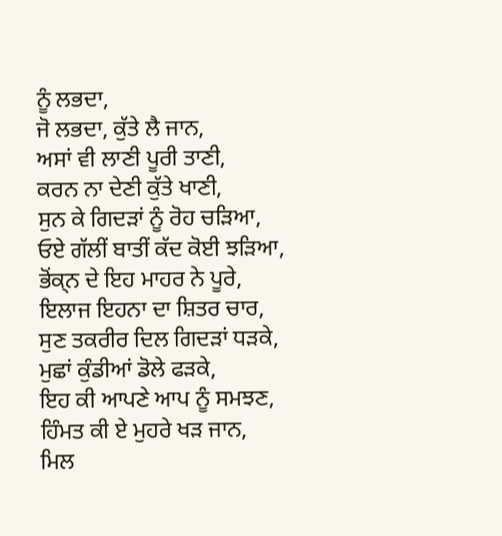ਨੂੰ ਲਭਦਾ,
ਜੋ ਲਭਦਾ, ਕੁੱਤੇ ਲੈ ਜਾਨ,
ਅਸਾਂ ਵੀ ਲਾਣੀ ਪੂਰੀ ਤਾਣੀ,
ਕਰਨ ਨਾ ਦੇਣੀ ਕੁੱਤੇ ਖਾਣੀ,
ਸੁਨ ਕੇ ਗਿਦੜਾਂ ਨੂੰ ਰੋਹ ਚੜਿਆ,
ਓਏ ਗੱਲੀਂ ਬਾਤੀਂ ਕੱਦ ਕੋਈ ਝੜਿਆ,
ਭੋਂਕ੍ਨ ਦੇ ਇਹ ਮਾਹਰ ਨੇ ਪੂਰੇ,
ਇਲਾਜ ਇਹਨਾ ਦਾ ਸ਼ਿਤਰ ਚਾਰ,
ਸੁਣ ਤਕਰੀਰ ਦਿਲ ਗਿਦੜਾਂ ਧੜਕੇ,
ਮੁਛਾਂ ਕੁੰਡੀਆਂ ਡੋਲੇ ਫੜਕੇ,
ਇਹ ਕੀ ਆਪਣੇ ਆਪ ਨੂੰ ਸਮਝਣ,
ਹਿੰਮਤ ਕੀ ਏ ਮੁਹਰੇ ਖੜ ਜਾਨ,
ਮਿਲ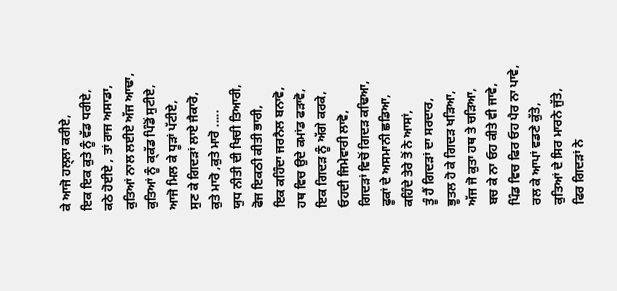ਕੇ ਆਜੋ ਹਲ੍ਲਾ ਕਰੀਏ,
ਇਕ ਇਕ ਕੁਤੇ ਨੂੰ ਵੱਡ ਧਰੀਏ,
ਕਠੇ ਹੋਈਏ , ਤਾਂ ਰਾਜ ਅਸਾਡਾ,
ਕੁਤਿਆਂ ਨਾਲ ਲਈਏ ਅੱਜ ਆਢਾ,
ਕੁਤਿਆਂ ਨੂੰ ਕ੍ਕੱਡ ਪਿੰਡੋਂ ਸੁਟੀਏ,
ਆਜੋ ਮਿਲ ਕੇ ਧੂੜਾਂ ਪੱਟੀਏ,
ਸੁਣ ਕੇ ਗਿਦੜਾਂ ਲਾਏ ਜੈਕਾਰੋ,
ਕੁਤੇ ਮਾਰੋ ,ਕੁਤੇ ਮਾਰੋ .....
ਯੁਧ ਨੀਤੀ ਦੀ ਖਿਚੀ ਤਿਆਰੀ,
ਫੋਜ ਇਕਠੀ ਕੀਤੀ ਭਾਰੀ,
ਇਕ ਕਹਿੰਦਾ ਜਰਨੈਲ ਬਨਾਵੋ,
ਹਥ ਵਿਚ ਉਦੇ ਕਮਾਂਡ ਫੜਾਵੋ,
ਇਕ ਗਿਦੜ ਨੂੰ ਅੱਗੇ ਕਰਕੇ,
ਓਹਦੀ ਜਿਮੇਵਾਰੀ ਲਾਵੋ,
ਗਿਦੜਾਂ ਵਿਚੋਂ ਗਿਦੜ ਕਢਿਆ,
ਫੂਕਾਂ ਦੇ ਅਸਮਾਨੀ ਛਡਿਆ,
ਕਹਿੰਦੇ ਤੇਰੇ ਤੋਂ ਨੇ ਆਸਾਂ,
ਤੂੰ ਹੈਂ ਗਿਦੜਾਂ ਦਾ ਸਰਦਾਰ,
ਭੂਤਲ ਹੋ ਕੇ ਗਿਦੜ ਖੜਿਆ,
ਅੱਜ ਜੋ ਕੁਤਾ ਹਥ ਤੇ ਚੜਿਆ,
ਬਚ ਕੇ ਨਾ ਓਹ ਕੀਤੇ ਵੀ ਜਾਵੇ,
ਪਿੰਡ ਵਿਚ ਫਿਰ ਓਹ ਪੈਰ ਨਾ ਪਾਵੇ,
ਰਲ ਕੇ ਆਪਾਂ ਵਡਣੇ ਕੁੱਤੇ,
ਕੁਤਿਆਂ ਦੇ ਸਿਰ ਮਾਰਨੇ ਜੁੱਤੇ,
ਫਿਰ ਗਿਦੜਾਂ ਨੇ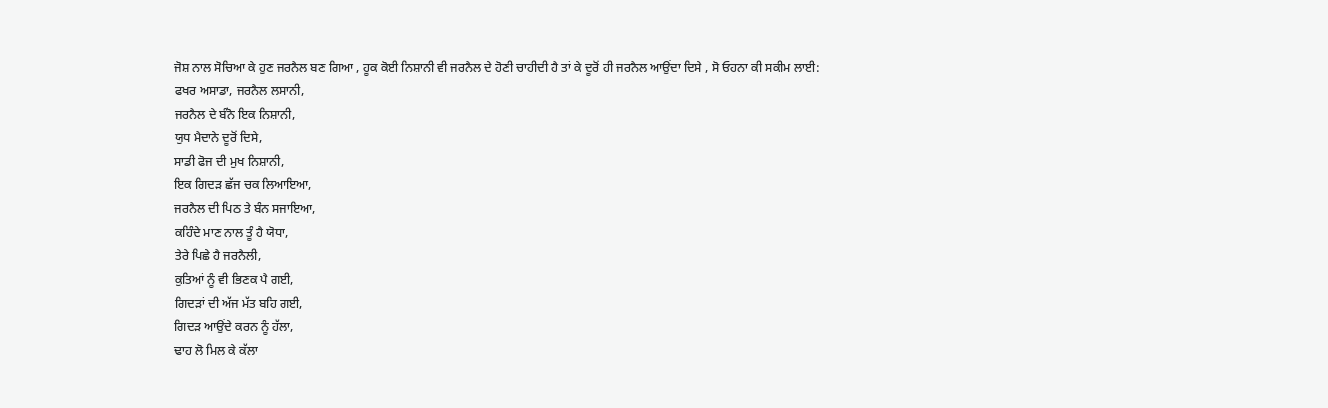ਜੋਸ਼ ਨਾਲ ਸੋਚਿਆ ਕੇ ਹੁਣ ਜਰਨੈਲ ਬਣ ਗਿਆ , ਹੂਕ ਕੋਈ ਨਿਸ਼ਾਨੀ ਵੀ ਜਰਨੈਲ ਦੇ ਹੋਣੀ ਚਾਹੀਦੀ ਹੈ ਤਾਂ ਕੇ ਦੂਰੋਂ ਹੀ ਜਰਨੈਲ ਆਉਂਦਾ ਦਿਸੇ , ਸੋ ਓਹਨਾ ਕੀ ਸਕੀਮ ਲਾਈ:
ਫਖਰ ਅਸਾਡਾ, ਜਰਨੈਲ ਲਸਾਨੀ,
ਜਰਨੈਲ ਦੇ ਬੰਨੋ ਇਕ ਨਿਸ਼ਾਨੀ,
ਯੁਧ ਮੈਦਾਨੇ ਦੂਰੋਂ ਦਿਸੇ,
ਸਾਡੀ ਫੋਜ ਦੀ ਮੁਖ ਨਿਸ਼ਾਨੀ,
ਇਕ ਗਿਦੜ ਛੱਜ ਚਕ ਲਿਆਇਆ,
ਜਰਨੈਲ ਦੀ ਪਿਠ ਤੇ ਬੰਨ ਸਜਾਇਆ,
ਕਹਿੰਦੇ ਮਾਣ ਨਾਲ ਤੂੰ ਹੈ ਯੋਧਾ,
ਤੇਰੇ ਪਿਛੇ ਹੈ ਜਰਨੈਲੀ,
ਕੁਤਿਆਂ ਨੂੰ ਵੀ ਭਿਣਕ ਪੈ ਗਈ,
ਗਿਦੜਾਂ ਦੀ ਅੱਜ ਮੱਤ ਬਹਿ ਗਈ,
ਗਿਦੜ ਆਉਂਦੇ ਕਰਨ ਨੂੰ ਹੱਲਾ,
ਢਾਹ ਲੋ ਮਿਲ ਕੇ ਕੱਲਾ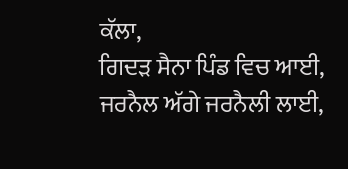ਕੱਲਾ,
ਗਿਦੜ ਸੈਨਾ ਪਿੰਡ ਵਿਚ ਆਈ,
ਜਰਨੈਲ ਅੱਗੇ ਜਰਨੈਲੀ ਲਾਈ,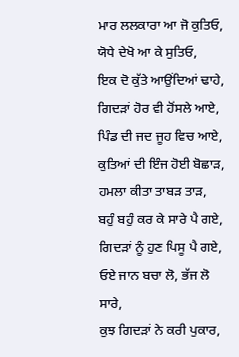ਮਾਰ ਲਲਕਾਰਾ ਆ ਜੋ ਕੁਤਿਓ,
ਯੋਧੇ ਦੇਖੋ ਆ ਕੇ ਸੁਤਿਓ,
ਇਕ ਦੋ ਕੁੱਤੇ ਆਉਂਦਿਆਂ ਢਾਹੇ,
ਗਿਦੜਾਂ ਹੋਰ ਵੀ ਹੋਂਸਲੇ ਆਏ,
ਪਿੰਡ ਦੀ ਜਦ ਜੂਹ ਵਿਚ ਆਏ,
ਕੁਤਿਆਂ ਦੀ ਇੰਜ ਹੋਈ ਬੋਛਾੜ,
ਹਮਲਾ ਕੀਤਾ ਤਾਬੜ ਤਾੜ,
ਬਹੁੰ ਬਹੁੰ ਕਰ ਕੇ ਸਾਰੇ ਪੈ ਗਏ,
ਗਿਦੜਾਂ ਨੂੰ ਹੁਣ ਪਿਸੂ ਪੈ ਗਏ,
ਓਏ ਜਾਨ ਬਚਾ ਲੋ, ਭੱਜ ਲੋ ਸਾਰੇ,
ਕੁਝ ਗਿਦੜਾਂ ਨੇ ਕਰੀ ਪੁਕਾਰ,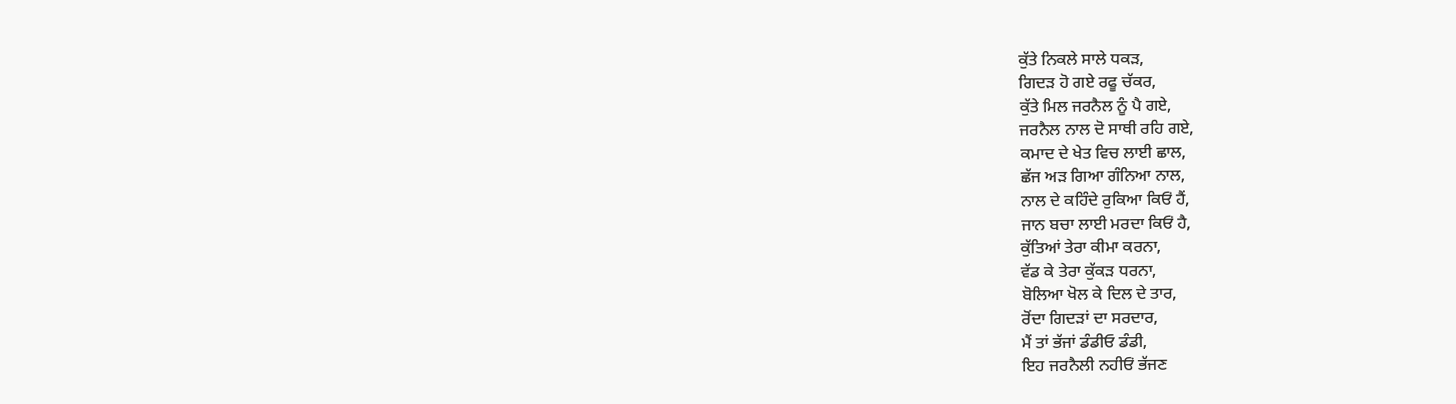ਕੁੱਤੇ ਨਿਕਲੇ ਸਾਲੇ ਧਕੜ,
ਗਿਦੜ ਹੋ ਗਏ ਰਫੂ ਚੱਕਰ,
ਕੁੱਤੇ ਮਿਲ ਜਰਨੈਲ ਨੂੰ ਪੈ ਗਏ,
ਜਰਨੈਲ ਨਾਲ ਦੋ ਸਾਥੀ ਰਹਿ ਗਏ,
ਕਮਾਦ ਦੇ ਖੇਤ ਵਿਚ ਲਾਈ ਛਾਲ,
ਛੱਜ ਅੜ ਗਿਆ ਗੰਨਿਆ ਨਾਲ,
ਨਾਲ ਦੇ ਕਹਿੰਦੇ ਰੁਕਿਆ ਕਿਓਂ ਹੈਂ,
ਜਾਨ ਬਚਾ ਲਾਈ ਮਰਦਾ ਕਿਓਂ ਹੈ,
ਕੁੱਤਿਆਂ ਤੇਰਾ ਕੀਮਾ ਕਰਨਾ,
ਵੱਡ ਕੇ ਤੇਰਾ ਕੁੱਕੜ ਧਰਨਾ,
ਬੋਲਿਆ ਖੋਲ ਕੇ ਦਿਲ ਦੇ ਤਾਰ,
ਰੋਂਦਾ ਗਿਦੜਾਂ ਦਾ ਸਰਦਾਰ,
ਮੈਂ ਤਾਂ ਭੱਜਾਂ ਡੰਡੀਓ ਡੰਡੀ,
ਇਹ ਜਰਨੈਲੀ ਨਹੀਓਂ ਭੱਜਣ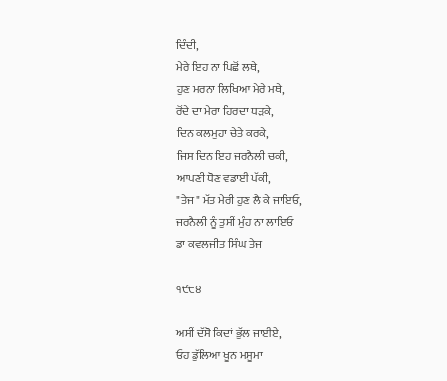ਦਿੰਦੀ,
ਮੇਰੇ ਇਹ ਨਾ ਪਿਛੋਂ ਲਥੇ,
ਹੁਣ ਮਰਨਾ ਲਿਖਿਆ ਮੇਰੇ ਮਥੇ,
ਰੋਂਦੇ ਦਾ ਮੇਰਾ ਹਿਰਦਾ ਧੜਕੇ,
ਦਿਨ ਕਲਮੁਹਾ ਚੇਤੇ ਕਰਕੇ,
ਜਿਸ ਦਿਨ ਇਹ ਜਰਨੈਲੀ ਚਕੀ,
ਆਪਣੀ ਧੋਣ ਵਡਾਈ ਪੱਕੀ,
"ਤੇਜ" ਮੱਤ ਮੇਰੀ ਹੁਣ ਲੈ ਕੇ ਜਾਇਓ,
ਜਰਨੈਲੀ ਨੂੰ ਤੁਸੀਂ ਮੁੰਹ ਨਾ ਲਾਇਓ
ਡਾ ਕਵਲਜੀਤ ਸਿੰਘ ਤੇਜ

੧੯੮੪

ਅਸੀਂ ਦੱਸੋ ਕਿਦਾਂ ਭੁੱਲ ਜਾਈਏ,
ਓਹ ਡੁੱਲਿਆ ਖੂਨ ਮਸੂਮਾ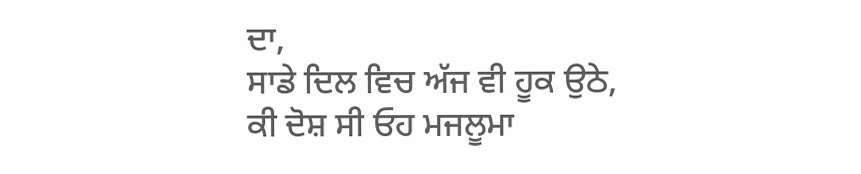ਦਾ,
ਸਾਡੇ ਦਿਲ ਵਿਚ ਅੱਜ ਵੀ ਹੂਕ ਉਠੇ,
ਕੀ ਦੋਸ਼ ਸੀ ਓਹ ਮਜਲੂਮਾ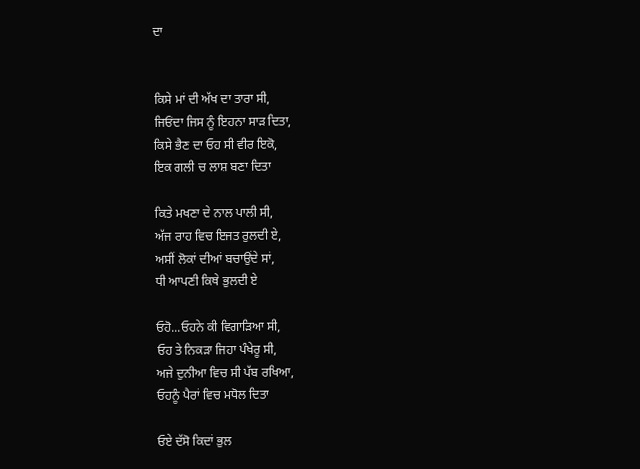ਦਾ


ਕਿਸੇ ਮਾਂ ਦੀ ਅੱਖ ਦਾ ਤਾਰਾ ਸੀ,
ਜਿਓਂਦਾ ਜਿਸ ਨੂੰ ਇਹਨਾ ਸਾੜ ਦਿਤਾ,
ਕਿਸੇ ਭੈਣ ਦਾ ਓਹ ਸੀ ਵੀਰ ਇਕੋ,
ਇਕ ਗਲੀ ਚ ਲਾਸ਼ ਬਣਾ ਦਿਤਾ

ਕਿਤੇ ਮਖਣਾ ਦੇ ਨਾਲ ਪਾਲੀ ਸੀ,
ਅੱਜ ਰਾਹ ਵਿਚ ਇਜਤ ਰੁਲਦੀ ਏ,
ਅਸੀਂ ਲੋਕਾਂ ਦੀਆਂ ਬਚਾਉਂਦੇ ਸਾਂ,
ਧੀ ਆਪਣੀ ਕਿਥੇ ਭੁਲਦੀ ਏ

ਓਹੋ...ਓਹਨੇ ਕੀ ਵਿਗਾੜਿਆ ਸੀ,
ਓਹ ਤੇ ਨਿਕੜਾ ਜਿਹਾ ਪੰਖੇਰੂ ਸੀ,
ਅਜੇ ਦੁਨੀਆ ਵਿਚ ਸੀ ਪੱਬ ਰਖਿਆ,
ਓਹਨੂੰ ਪੈਰਾਂ ਵਿਚ ਮਧੋਲ ਦਿਤਾ

ਓਏ ਦੱਸੋ ਕਿਦਾਂ ਭੁਲ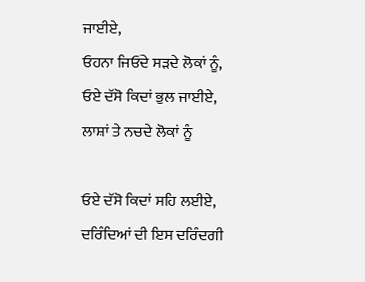ਜਾਈਏ,
ਓਹਨਾ ਜਿਓਂਦੇ ਸੜਦੇ ਲੋਕਾਂ ਨੂੰ,
ਓਏ ਦੱਸੋ ਕਿਦਾਂ ਭੁਲ ਜਾਈਏ,
ਲਾਸ਼ਾਂ ਤੇ ਨਚਦੇ ਲੋਕਾਂ ਨੂੰ

ਓਏ ਦੱਸੋ ਕਿਦਾਂ ਸਹਿ ਲਈਏ,
ਦਰਿੰਦਿਆਂ ਦੀ ਇਸ ਦਰਿੰਦਗੀ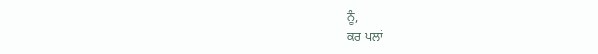ਨੂੰ,
ਕਰ ਪਲਾਂ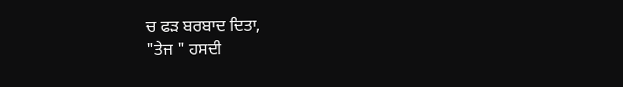ਚ ਫੜ ਬਰਬਾਦ ਦਿਤਾ,
"ਤੇਜ " ਹਸਦੀ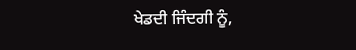ਖੇਡਦੀ ਜਿੰਦਗੀ ਨੂੰ,